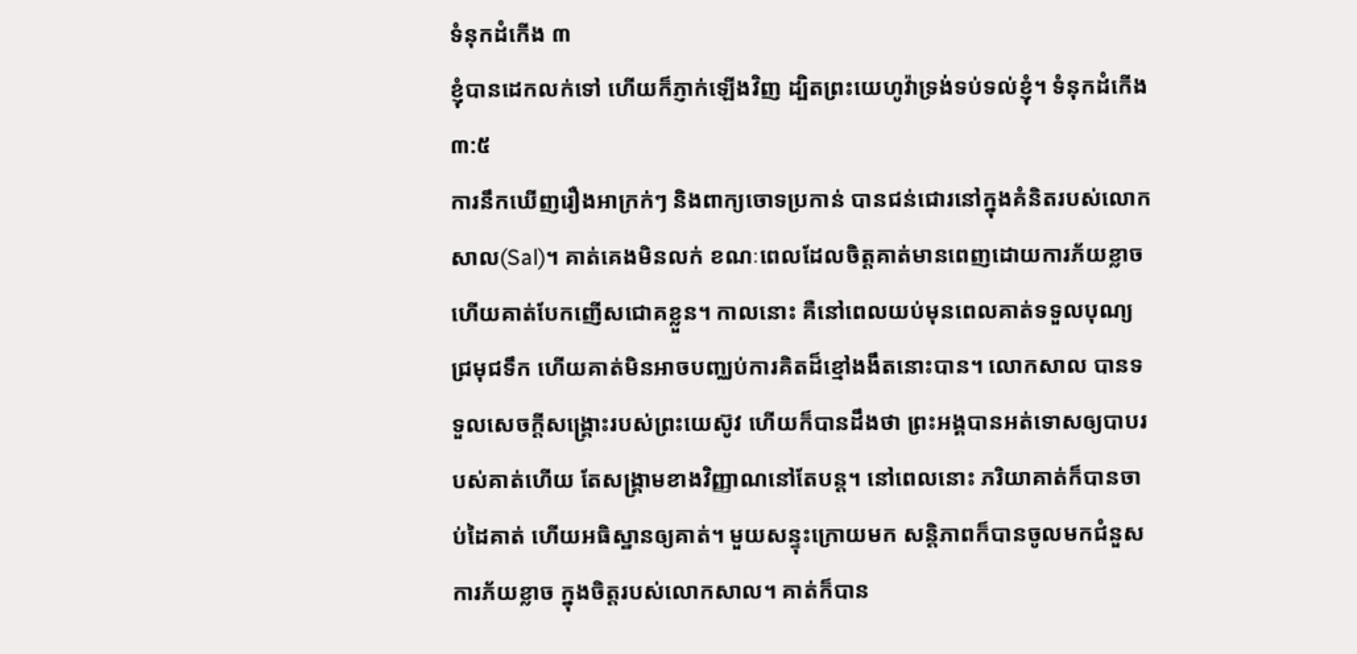ទំនុកដំកើង ៣
ខ្ញុំបានដេកលក់ទៅ ហើយក៏ភ្ញាក់ឡើងវិញ ដ្បិតព្រះយេហូវ៉ាទ្រង់ទប់ទល់ខ្ញុំ។ ទំនុកដំកើង ៣:៥
ការនឹកឃើញរឿងអាក្រក់ៗ និងពាក្យចោទប្រកាន់ បានជន់ជោរនៅក្នុងគំនិតរបស់លោកសាល(Sal)។ គាត់គេងមិនលក់ ខណៈពេលដែលចិត្តគាត់មានពេញដោយការភ័យខ្លាច ហើយគាត់បែកញើសជោគខ្លួន។ កាលនោះ គឺនៅពេលយប់មុនពេលគាត់ទទួលបុណ្យជ្រមុជទឹក ហើយគាត់មិនអាចបញ្ឈប់ការគិតដ៏ខ្មៅងងឹតនោះបាន។ លោកសាល បានទទួលសេចក្តីសង្គ្រោះរបស់ព្រះយេស៊ូវ ហើយក៏បានដឹងថា ព្រះអង្គបានអត់ទោសឲ្យបាបរបស់គាត់ហើយ តែសង្គ្រាមខាងវិញ្ញាណនៅតែបន្ត។ នៅពេលនោះ ភរិយាគាត់ក៏បានចាប់ដៃគាត់ ហើយអធិស្ឋានឲ្យគាត់។ មួយសន្ទុះក្រោយមក សន្តិភាពក៏បានចូលមកជំនួសការភ័យខ្លាច ក្នុងចិត្តរបស់លោកសាល។ គាត់ក៏បាន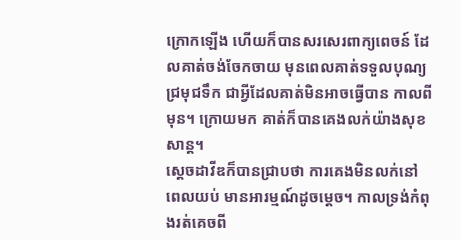ក្រោកឡើង ហើយក៏បានសរសេរពាក្យពេចន៍ ដែលគាត់ចង់ចែកចាយ មុនពេលគាត់ទទួលបុណ្យជ្រមុជទឹក ជាអ្វីដែលគាត់មិនអាចធ្វើបាន កាលពីមុន។ ក្រោយមក គាត់ក៏បានគេងលក់យ៉ាងសុខសាន្ត។
ស្តេចដាវីឌក៏បានជ្រាបថា ការគេងមិនលក់នៅពេលយប់ មានអារម្មណ៍ដូចម្តេច។ កាលទ្រង់កំពុងរត់គេចពី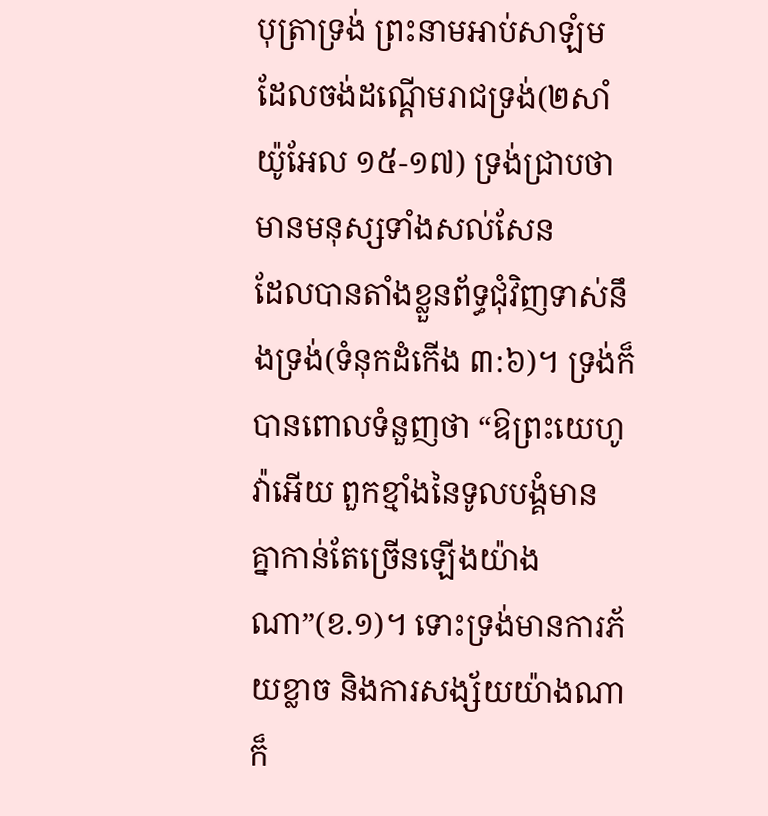បុត្រាទ្រង់ ព្រះនាមអាប់សាឡំម ដែលចង់ដណ្តើមរាជទ្រង់(២សាំយ៉ូអែល ១៥-១៧) ទ្រង់ជ្រាបថា មានមនុស្សទាំងសល់សែន
ដែលបានតាំងខ្លួនព័ទ្ធជុំវិញទាស់នឹងទ្រង់(ទំនុកដំកើង ៣:៦)។ ទ្រង់ក៏បានពោលទំនួញថា “ឱព្រះយេហូវ៉ាអើយ ពួកខ្មាំងនៃទូលបង្គំមាន គ្នាកាន់តែច្រើនឡើងយ៉ាងណា”(ខ.១)។ ទោះទ្រង់មានការភ័យខ្លាច និងការសង្ស័យយ៉ាងណាក៏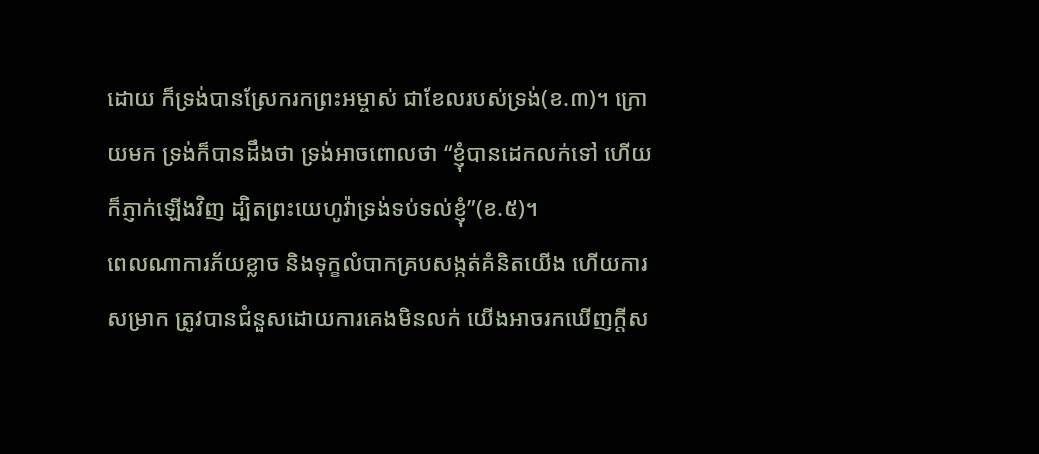ដោយ ក៏ទ្រង់បានស្រែករកព្រះអម្ចាស់ ជាខែលរបស់ទ្រង់(ខ.៣)។ ក្រោយមក ទ្រង់ក៏បានដឹងថា ទ្រង់អាចពោលថា “ខ្ញុំបានដេកលក់ទៅ ហើយក៏ភ្ញាក់ឡើងវិញ ដ្បិតព្រះយេហូវ៉ាទ្រង់ទប់ទល់ខ្ញុំ”(ខ.៥)។
ពេលណាការភ័យខ្លាច និងទុក្ខលំបាកគ្របសង្កត់គំនិតយើង ហើយការសម្រាក ត្រូវបានជំនួសដោយការគេងមិនលក់ យើងអាចរកឃើញក្តីស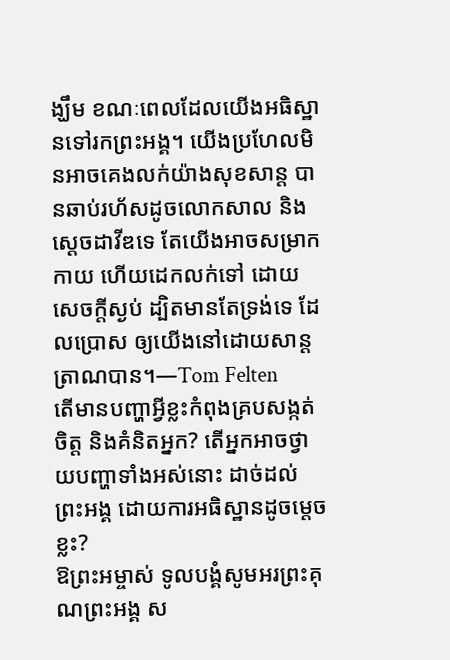ង្ឃឹម ខណៈពេលដែលយើងអធិស្ឋានទៅរកព្រះអង្គ។ យើងប្រហែលមិនអាចគេងលក់យ៉ាងសុខសាន្ត បានឆាប់រហ័សដូចលោកសាល និងស្តេចដាវីឌទេ តែយើងអាចសម្រាកកាយ ហើយដេកលក់ទៅ ដោយសេចក្តីស្ងប់ ដ្បិតមានតែទ្រង់ទេ ដែលប្រោស ឲ្យយើងនៅដោយសាន្តត្រាណបាន។—Tom Felten
តើមានបញ្ហាអ្វីខ្លះកំពុងគ្របសង្កត់ចិត្ត និងគំនិតអ្នក? តើអ្នកអាចថ្វាយបញ្ហាទាំងអស់នោះ ដាច់ដល់ព្រះអង្គ ដោយការអធិស្ឋានដូចម្តេចខ្លះ?
ឱព្រះអម្ចាស់ ទូលបង្គំសូមអរព្រះគុណព្រះអង្គ ស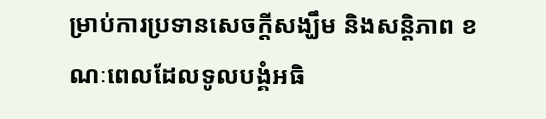ម្រាប់ការប្រទានសេចក្តីសង្ឃឹម និងសន្តិភាព ខណៈពេលដែលទូលបង្គំអធិ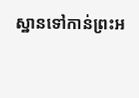ស្ឋានទៅកាន់ព្រះអ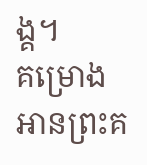ង្គ។
គម្រោងអានព្រះគ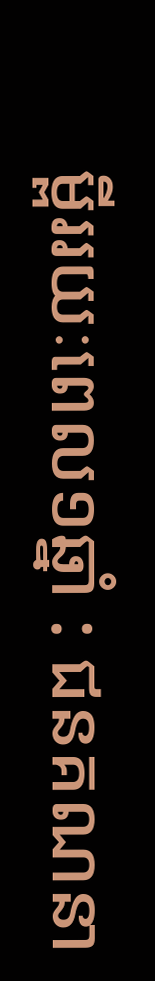ម្ពីររយៈពេល១ឆ្នាំ : ជនគណនា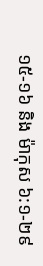១៥-១៦ និង ម៉ាកុស ៦:១-២៩